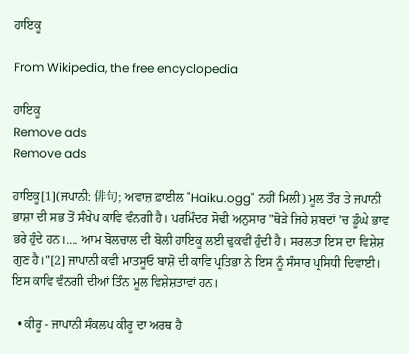ਹਾਇਕੂ

From Wikipedia, the free encyclopedia

ਹਾਇਕੂ
Remove ads
Remove ads

ਹਾਇਕੂ[1](ਜਪਾਨੀ: 俳句; ਅਵਾਜ਼ ਫ਼ਾਈਲ "Haiku.ogg" ਨਹੀਂ ਮਿਲੀ) ਮੂਲ ਤੌਰ ਤੇ ਜਪਾਨੀ ਭਾਸ਼ਾ ਦੀ ਸਭ ਤੋਂ ਸੰਖੇਪ ਕਾਵਿ ਵੰਨਗੀ ਹੈ। ਪਰਮਿੰਦਰ ਸੋਢੀ ਅਨੁਸਾਰ "ਥੋੜੇ ਜਿਹੇ ਸ਼ਬਦਾਂ ’ਚ ਡੂੰਘੇ ਭਾਵ ਭਰੇ ਹੁੰਦੇ ਹਨ।.... ਆਮ ਬੋਲਚਾਲ ਦੀ ਬੋਲੀ ਹਾਇਕੂ ਲਈ ਢੁਕਵੀਂ ਹੁੰਦੀ ਹੈ। ਸਰਲਤਾ ਇਸ ਦਾ ਵਿਸ਼ੇਸ਼ ਗੁਣ ਹੈ।"[2] ਜਾਪਾਨੀ ਕਵੀ ਮਾਤਸੂਓ ਬਾਸ਼ੋ ਦੀ ਕਾਵਿ ਪ੍ਰਤਿਭਾ ਨੇ ਇਸ ਨੂੰ ਸੰਸਾਰ ਪ੍ਰਸਿਧੀ ਦਿਵਾਈ। ਇਸ ਕਾਵਿ ਵੰਨਗੀ ਦੀਆਂ ਤਿੰਨ ਮੂਲ ਵਿਸ਼ੇਸ਼ਤਾਵਾਂ ਹਨ।

  • ਕੀਰੂ - ਜਾਪਾਨੀ ਸੰਕਲਪ ਕੀਰੂ ਦਾ ਅਰਥ ਹੈ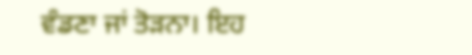ਵੰਡਣਾ ਜਾਂ ਤੋੜਨਾ। ਇਹ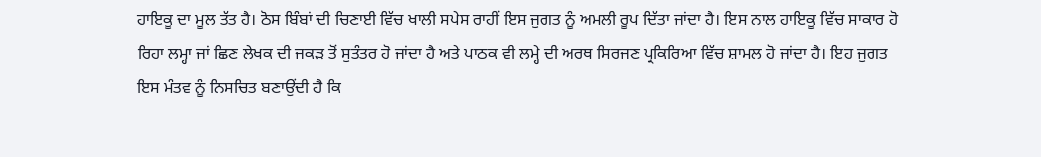ਹਾਇਕੂ ਦਾ ਮੂਲ ਤੱਤ ਹੈ। ਠੋਸ ਬਿੰਬਾਂ ਦੀ ਚਿਣਾਈ ਵਿੱਚ ਖਾਲੀ ਸਪੇਸ ਰਾਹੀਂ ਇਸ ਜੁਗਤ ਨੂੰ ਅਮਲੀ ਰੂਪ ਦਿੱਤਾ ਜਾਂਦਾ ਹੈ। ਇਸ ਨਾਲ ਹਾਇਕੂ ਵਿੱਚ ਸਾਕਾਰ ਹੋ ਰਿਹਾ ਲਮ੍ਹਾ ਜਾਂ ਛਿਣ ਲੇਖਕ ਦੀ ਜਕੜ ਤੋਂ ਸੁਤੰਤਰ ਹੋ ਜਾਂਦਾ ਹੈ ਅਤੇ ਪਾਠਕ ਵੀ ਲਮ੍ਹੇ ਦੀ ਅਰਥ ਸਿਰਜਣ ਪ੍ਰਕਿਰਿਆ ਵਿੱਚ ਸ਼ਾਮਲ ਹੋ ਜਾਂਦਾ ਹੈ। ਇਹ ਜੁਗਤ ਇਸ ਮੰਤਵ ਨੂੰ ਨਿਸਚਿਤ ਬਣਾਉਂਦੀ ਹੈ ਕਿ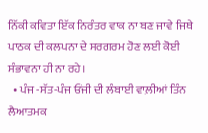ਨਿੱਕੀ ਕਵਿਤਾ ਇੱਕ ਨਿਰੰਤਰ ਵਾਕ ਨਾ ਬਣ ਜਾਵੇ ਜਿਥੇ ਪਾਠਕ ਦੀ ਕਲਪਨਾ ਦੇ ਸਰਗਰਮ ਹੋਣ ਲਈ ਕੋਈ ਸੰਭਾਵਨਾ ਹੀ ਨਾ ਰਹੇ।
  • ਪੰਜ -ਸੱਤ-ਪੰਜ ਓਂਜੀ ਦੀ ਲੰਬਾਈ ਵਾਲ਼ੀਆਂ ਤਿੰਨ ਲੈਆਤਮਕ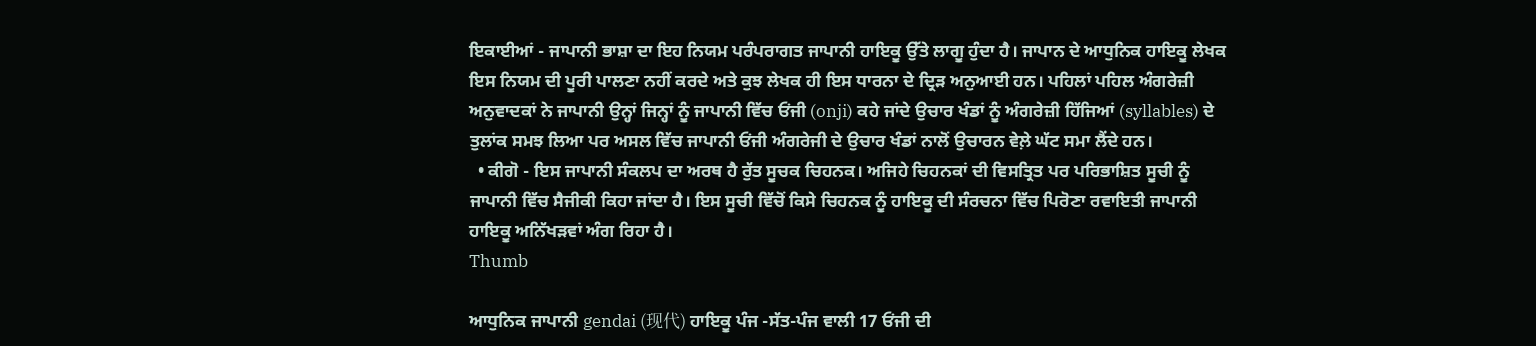ਇਕਾਈਆਂ - ਜਾਪਾਨੀ ਭਾਸ਼ਾ ਦਾ ਇਹ ਨਿਯਮ ਪਰੰਪਰਾਗਤ ਜਾਪਾਨੀ ਹਾਇਕੂ ਉੱਤੇ ਲਾਗੂ ਹੁੰਦਾ ਹੈ। ਜਾਪਾਨ ਦੇ ਆਧੁਨਿਕ ਹਾਇਕੂ ਲੇਖਕ ਇਸ ਨਿਯਮ ਦੀ ਪੂਰੀ ਪਾਲਣਾ ਨਹੀਂ ਕਰਦੇ ਅਤੇ ਕੁਝ ਲੇਖਕ ਹੀ ਇਸ ਧਾਰਨਾ ਦੇ ਦ੍ਰਿੜ ਅਨੁਆਈ ਹਨ। ਪਹਿਲਾਂ ਪਹਿਲ ਅੰਗਰੇਜ਼ੀ ਅਨੁਵਾਦਕਾਂ ਨੇ ਜਾਪਾਨੀ ਉਨ੍ਹਾਂ ਜਿਨ੍ਹਾਂ ਨੂੰ ਜਾਪਾਨੀ ਵਿੱਚ ਓਂਜੀ (onji) ਕਹੇ ਜਾਂਦੇ ਉਚਾਰ ਖੰਡਾਂ ਨੂੰ ਅੰਗਰੇਜ਼ੀ ਹਿੱਜਿਆਂ (syllables) ਦੇ ਤੁਲਾਂਕ ਸਮਝ ਲਿਆ ਪਰ ਅਸਲ ਵਿੱਚ ਜਾਪਾਨੀ ਓਂਜੀ ਅੰਗਰੇਜੀ ਦੇ ਉਚਾਰ ਖੰਡਾਂ ਨਾਲੋਂ ਉਚਾਰਨ ਵੇਲ਼ੇ ਘੱਟ ਸਮਾ ਲੈਂਦੇ ਹਨ।
  • ਕੀਗੋ - ਇਸ ਜਾਪਾਨੀ ਸੰਕਲਪ ਦਾ ਅਰਥ ਹੈ ਰੁੱਤ ਸੂਚਕ ਚਿਹਨਕ। ਅਜਿਹੇ ਚਿਹਨਕਾਂ ਦੀ ਵਿਸਤ੍ਰਿਤ ਪਰ ਪਰਿਭਾਸ਼ਿਤ ਸੂਚੀ ਨੂੰ ਜਾਪਾਨੀ ਵਿੱਚ ਸੈਜੀਕੀ ਕਿਹਾ ਜਾਂਦਾ ਹੈ। ਇਸ ਸੂਚੀ ਵਿੱਚੋਂ ਕਿਸੇ ਚਿਹਨਕ ਨੂੰ ਹਾਇਕੂ ਦੀ ਸੰਰਚਨਾ ਵਿੱਚ ਪਿਰੋਣਾ ਰਵਾਇਤੀ ਜਾਪਾਨੀ ਹਾਇਕੂ ਅਨਿੱਖੜਵਾਂ ਅੰਗ ਰਿਹਾ ਹੈ।
Thumb

ਆਧੁਨਿਕ ਜਾਪਾਨੀ gendai (现代) ਹਾਇਕੂ ਪੰਜ -ਸੱਤ-ਪੰਜ ਵਾਲੀ 17 ਓਂਜੀ ਦੀ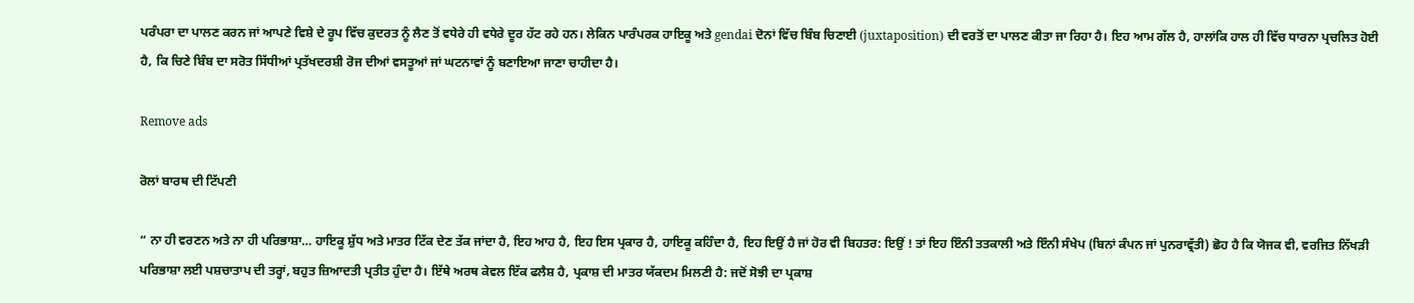ਪਰੰਪਰਾ ਦਾ ਪਾਲਣ ਕਰਨ ਜਾਂ ਆਪਣੇ ਵਿਸ਼ੇ ਦੇ ਰੂਪ ਵਿੱਚ ਕੁਦਰਤ ਨੂੰ ਲੈਣ ਤੋਂ ਵਧੇਰੇ ਹੀ ਵਧੇਰੇ ਦੂਰ ਹੱਟ ਰਹੇ ਹਨ। ਲੇਕਿਨ ਪਾਰੰਪਰਕ ਹਾਇਕੂ ਅਤੇ gendai ਦੋਨਾਂ ਵਿੱਚ ਬਿੰਬ ਚਿਣਾਈ (juxtaposition) ਦੀ ਵਰਤੋਂ ਦਾ ਪਾਲਣ ਕੀਤਾ ਜਾ ਰਿਹਾ ਹੈ। ਇਹ ਆਮ ਗੱਲ ਹੈ, ਹਾਲਾਂਕਿ ਹਾਲ ਹੀ ਵਿੱਚ ਧਾਰਨਾ ਪ੍ਰਚਲਿਤ ਹੋਈ ਹੈ, ਕਿ ਚਿਣੇ ਬਿੰਬ ਦਾ ਸਰੋਤ ਸਿੱਧੀਆਂ ਪ੍ਰਤੱਖਦਰਸ਼ੀ ਰੋਜ ਦੀਆਂ ਵਸਤੂਆਂ ਜਾਂ ਘਟਨਾਵਾਂ ਨੂੰ ਬਣਾਇਆ ਜਾਣਾ ਚਾਹੀਦਾ ਹੈ।

Remove ads

ਰੋਲਾਂ ਬਾਰਥ ਦੀ ਟਿੱਪਣੀ

“ ਨਾ ਹੀ ਵਰਣਨ ਅਤੇ ਨਾ ਹੀ ਪਰਿਭਾਸ਼ਾ… ਹਾਇਕੂ ਸ਼ੁੱਧ ਅਤੇ ਮਾਤਰ ਟਿੱਕ ਦੇਣ ਤੱਕ ਜਾਂਦਾ ਹੈ, ਇਹ ਆਹ ਹੈ, ਇਹ ਇਸ ਪ੍ਰਕਾਰ ਹੈ, ਹਾਇਕੂ ਕਹਿੰਦਾ ਹੈ, ਇਹ ਇਉਂ ਹੈ ਜਾਂ ਹੋਰ ਵੀ ਬਿਹਤਰ: ਇਉਂ ! ਤਾਂ ਇਹ ਇੰਨੀ ਤਤਕਾਲੀ ਅਤੇ ਇੰਨੀ ਸੰਖੇਪ (ਬਿਨਾਂ ਕੰਪਨ ਜਾਂ ਪੁਨਰਾਵ੍ਰੱਤੀ) ਛੋਹ ਹੈ ਕਿ ਯੋਜਕ ਵੀ, ਵਰਜਿਤ ਨਿੱਖੜੀ ਪਰਿਭਾਸ਼ਾ ਲਈ ਪਸ਼ਚਾਤਾਪ ਦੀ ਤਰ੍ਹਾਂ, ਬਹੁਤ ਜ਼ਿਆਦਤੀ ਪ੍ਰਤੀਤ ਹੁੰਦਾ ਹੈ। ਇੱਥੇ ਅਰਥ ਕੇਵਲ ਇੱਕ ਫਲੈਸ਼ ਹੈ, ਪ੍ਰਕਾਸ਼ ਦੀ ਮਾਤਰ ਯੱਕਦਮ ਮਿਲਣੀ ਹੈ: ਜਦੋਂ ਸੋਝੀ ਦਾ ਪ੍ਰਕਾਸ਼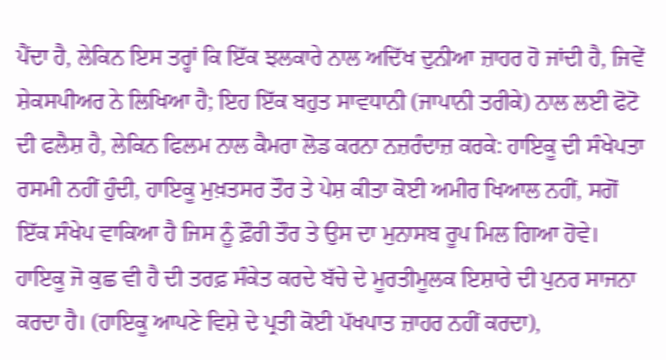ਪੈਂਦਾ ਹੈ, ਲੇਕਿਨ ਇਸ ਤਰ੍ਹਾਂ ਕਿ ਇੱਕ ਝਲਕਾਰੇ ਨਾਲ ਅਦਿੱਖ ਦੁਨੀਆ ਜ਼ਾਹਰ ਹੋ ਜਾਂਦੀ ਹੈ, ਜਿਵੇਂ ਸ਼ੇਕਸਪੀਅਰ ਨੇ ਲਿਖਿਆ ਹੈ; ਇਹ ਇੱਕ ਬਹੁਤ ਸਾਵਧਾਨੀ (ਜਾਪਾਨੀ ਤਰੀਕੇ) ਨਾਲ ਲਈ ਫੋਟੋ ਦੀ ਫਲੈਸ਼ ਹੈ, ਲੇਕਿਨ ਫਿਲਮ ਨਾਲ ਕੈਮਰਾ ਲੋਡ ਕਰਨਾ ਨਜ਼ਰੰਦਾਜ਼ ਕਰਕੇ: ਹਾਇਕੂ ਦੀ ਸੰਖੇਪਤਾ ਰਸਮੀ ਨਹੀਂ ਹੁੰਦੀ, ਹਾਇਕੂ ਮੁਖ਼ਤਸਰ ਤੌਰ ਤੇ ਪੇਸ਼ ਕੀਤਾ ਕੋਈ ਅਮੀਰ ਖਿਆਲ ਨਹੀਂ, ਸਗੋਂ ਇੱਕ ਸੰਖੇਪ ਵਾਕਿਆ ਹੈ ਜਿਸ ਨੂੰ ਫ਼ੌਰੀ ਤੌਰ ਤੇ ਉਸ ਦਾ ਮੁਨਾਸਬ ਰੂਪ ਮਿਲ ਗਿਆ ਹੋਵੇ। ਹਾਇਕੂ ਜੋ ਕੁਛ ਵੀ ਹੈ ਦੀ ਤਰਫ਼ ਸੰਕੇਤ ਕਰਦੇ ਬੱਚੇ ਦੇ ਮੂਰਤੀਮੂਲਕ ਇਸ਼ਾਰੇ ਦੀ ਪੁਨਰ ਸਾਜਨਾ ਕਰਦਾ ਹੈ। (ਹਾਇਕੂ ਆਪਣੇ ਵਿਸ਼ੇ ਦੇ ਪ੍ਰਤੀ ਕੋਈ ਪੱਖਪਾਤ ਜ਼ਾਹਰ ਨਹੀਂ ਕਰਦਾ),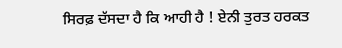ਸਿਰਫ਼ ਦੱਸਦਾ ਹੈ ਕਿ ਆਹੀ ਹੈ ! ਏਨੀ ਤੁਰਤ ਹਰਕਤ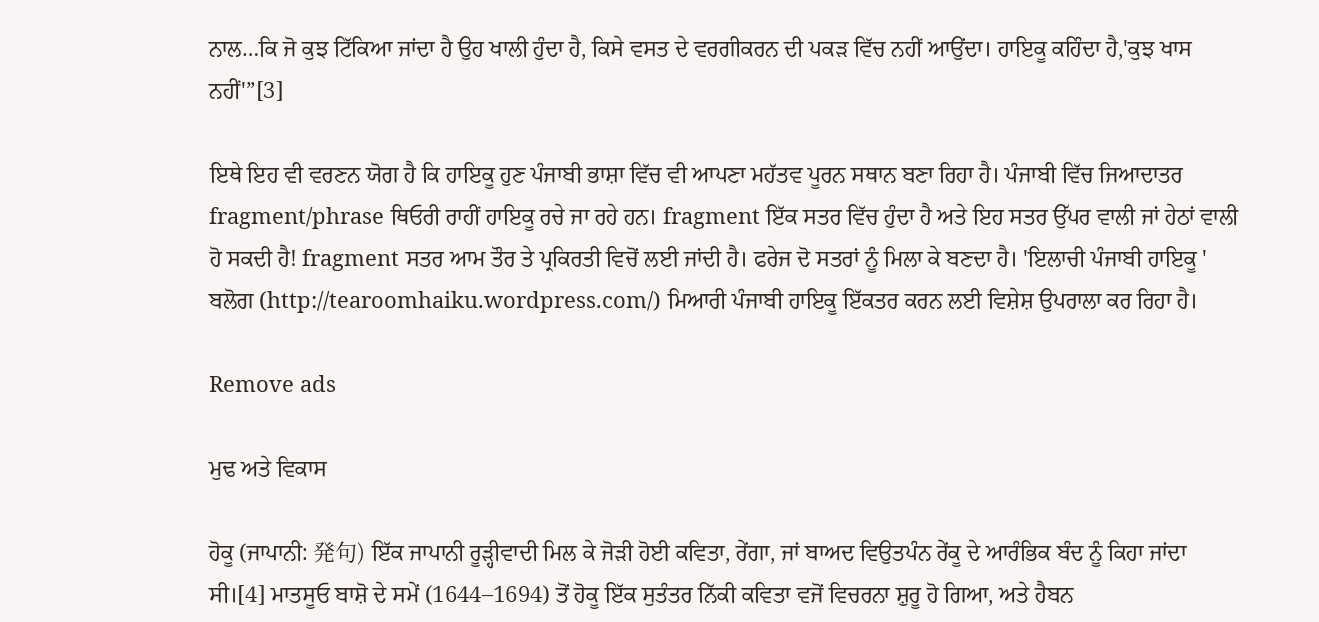ਨਾਲ…ਕਿ ਜੋ ਕੁਝ ਟਿੱਕਿਆ ਜਾਂਦਾ ਹੈ ਉਹ ਖਾਲੀ ਹੁੰਦਾ ਹੈ, ਕਿਸੇ ਵਸਤ ਦੇ ਵਰਗੀਕਰਨ ਦੀ ਪਕੜ ਵਿੱਚ ਨਹੀਂ ਆਉਂਦਾ। ਹਾਇਕੂ ਕਹਿੰਦਾ ਹੈ,'ਕੁਝ ਖਾਸ ਨਹੀਂ'”[3]

ਇਥੇ ਇਹ ਵੀ ਵਰਣਨ ਯੋਗ ਹੈ ਕਿ ਹਾਇਕੂ ਹੁਣ ਪੰਜਾਬੀ ਭਾਸ਼ਾ ਵਿੱਚ ਵੀ ਆਪਣਾ ਮਹੱਤਵ ਪੂਰਨ ਸਥਾਨ ਬਣਾ ਰਿਹਾ ਹੈ। ਪੰਜਾਬੀ ਵਿੱਚ ਜਿਆਦਾਤਰ fragment/phrase ਥਿਓਰੀ ਰਾਹੀਂ ਹਾਇਕੂ ਰਚੇ ਜਾ ਰਹੇ ਹਨ। fragment ਇੱਕ ਸਤਰ ਵਿੱਚ ਹੁੰਦਾ ਹੈ ਅਤੇ ਇਹ ਸਤਰ ਉੱਪਰ ਵਾਲੀ ਜਾਂ ਹੇਠਾਂ ਵਾਲੀ ਹੋ ਸਕਦੀ ਹੈ! fragment ਸਤਰ ਆਮ ਤੌਰ ਤੇ ਪ੍ਰਕਿਰਤੀ ਵਿਚੋਂ ਲਈ ਜਾਂਦੀ ਹੈ। ਫਰੇਜ ਦੋ ਸਤਰਾਂ ਨੂੰ ਮਿਲਾ ਕੇ ਬਣਦਾ ਹੈ। 'ਇਲਾਚੀ ਪੰਜਾਬੀ ਹਾਇਕੂ ' ਬਲੋਗ (http://tearoomhaiku.wordpress.com/) ਮਿਆਰੀ ਪੰਜਾਬੀ ਹਾਇਕੂ ਇੱਕਤਰ ਕਰਨ ਲਈ ਵਿਸ਼ੇਸ਼ ਉਪਰਾਲਾ ਕਰ ਰਿਹਾ ਹੈ।

Remove ads

ਮੁਢ ਅਤੇ ਵਿਕਾਸ

ਹੋਕੂ (ਜਾਪਾਨੀ: 発句) ਇੱਕ ਜਾਪਾਨੀ ਰੂੜ੍ਹੀਵਾਦੀ ਮਿਲ ਕੇ ਜੋੜੀ ਹੋਈ ਕਵਿਤਾ, ਰੇਂਗਾ, ਜਾਂ ਬਾਅਦ ਵਿਉਤਪੰਨ ਰੇਂਕੂ ਦੇ ਆਰੰਭਿਕ ਬੰਦ ਨੂੰ ਕਿਹਾ ਜਾਂਦਾ ਸੀ।[4] ਮਾਤਸੂਓ ਬਾਸ਼ੋ ਦੇ ਸਮੇਂ (1644–1694) ਤੋਂ ਹੋਕੂ ਇੱਕ ਸੁਤੰਤਰ ਨਿੱਕੀ ਕਵਿਤਾ ਵਜੋਂ ਵਿਚਰਨਾ ਸ਼ੁਰੂ ਹੋ ਗਿਆ, ਅਤੇ ਹੈਬਨ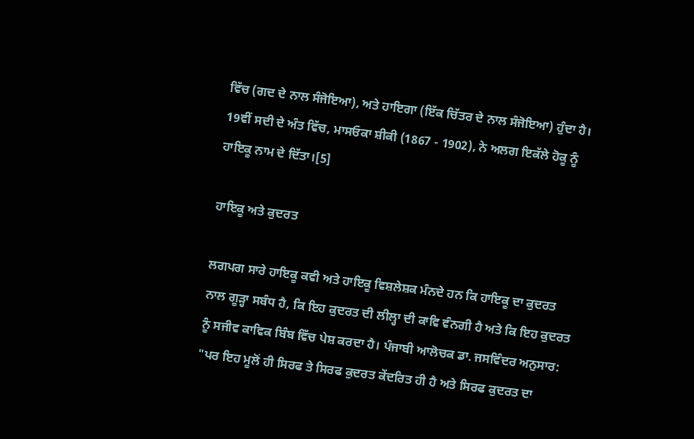ਵਿੱਚ (ਗਦ ਦੇ ਨਾਲ ਸੰਜੋਇਆ), ਅਤੇ ਹਾਇਗਾ (ਇੱਕ ਚਿੱਤਰ ਦੇ ਨਾਲ ਸੰਜੋਇਆ) ਹੁੰਦਾ ਹੈ। 19ਵੀਂ ਸਦੀ ਦੇ ਅੰਤ ਵਿੱਚ, ਮਾਸਓਕਾ ਸ਼ੀਕੀ (1867 - 1902), ਨੇ ਅਲਗ ਇਕੱਲੇ ਹੋਕੂ ਨੂੰ ਹਾਇਕੂ ਨਾਮ ਦੇ ਦਿੱਤਾ।[5]

ਹਾਇਕੂ ਅਤੇ ਕੁਦਰਤ

ਲਗਪਗ ਸਾਰੇ ਹਾਇਕੂ ਕਵੀ ਅਤੇ ਹਾਇਕੂ ਵਿਸ਼ਲੇਸ਼ਕ ਮੰਨਦੇ ਹਨ ਕਿ ਹਾਇਕੂ ਦਾ ਕੁਦਰਤ ਨਾਲ ਗੂੜ੍ਹਾ ਸਬੰਧ ਹੈ, ਕਿ ਇਹ ਕੁਦਰਤ ਦੀ ਲੀਲ੍ਹਾ ਦੀ ਕਾਵਿ ਵੰਨਗੀ ਹੈ ਅਤੇ ਕਿ ਇਹ ਕੁਦਰਤ ਨੂੰ ਸਜੀਵ ਕਾਵਿਕ ਬਿੰਬ ਵਿੱਚ ਪੇਸ਼ ਕਰਦਾ ਹੈ। ਪੰਜਾਬੀ ਆਲੋਚਕ ਡਾ. ਜਸਵਿੰਦਰ ਅਨੁਸਾਰ: "ਪਰ ਇਹ ਮੂਲੋਂ ਹੀ ਸਿਰਫ ਤੇ ਸਿਰਫ ਕੁਦਰਤ ਕੇਂਦਰਿਤ ਹੀ ਹੈ ਅਤੇ ਸਿਰਫ ਕੁਦਰਤ ਦਾ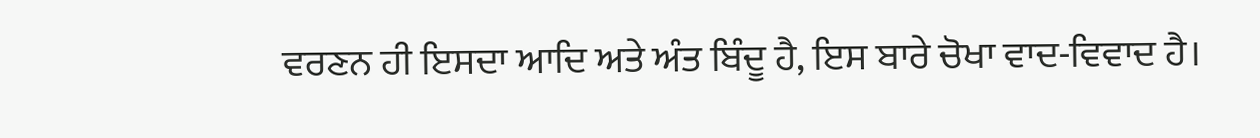ਵਰਣਨ ਹੀ ਇਸਦਾ ਆਦਿ ਅਤੇ ਅੰਤ ਬਿੰਦੂ ਹੈ, ਇਸ ਬਾਰੇ ਚੋਖਾ ਵਾਦ-ਵਿਵਾਦ ਹੈ।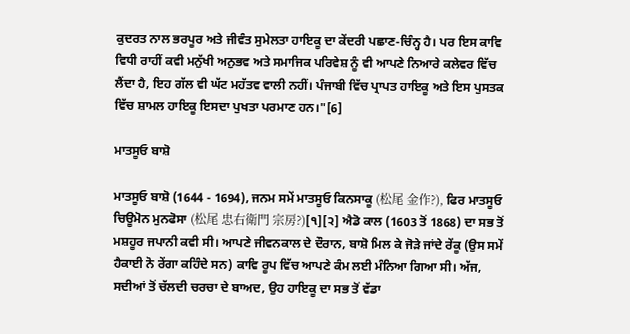ਕੁਦਰਤ ਨਾਲ ਭਰਪੂਰ ਅਤੇ ਜੀਵੰਤ ਸੁਮੇਲਤਾ ਹਾਇਕੂ ਦਾ ਕੇਂਦਰੀ ਪਛਾਣ-ਚਿੰਨ੍ਹ ਹੈ। ਪਰ ਇਸ ਕਾਵਿ ਵਿਧੀ ਰਾਹੀਂ ਕਵੀ ਮਨੁੱਖੀ ਅਨੁਭਵ ਅਤੇ ਸਮਾਜਿਕ ਪਰਿਵੇਸ਼ ਨੂੰ ਵੀ ਆਪਣੇ ਨਿਆਰੇ ਕਲੇਵਰ ਵਿੱਚ ਲੈਂਦਾ ਹੈ, ਇਹ ਗੱਲ ਵੀ ਘੱਟ ਮਹੱਤਵ ਵਾਲੀ ਨਹੀਂ। ਪੰਜਾਬੀ ਵਿੱਚ ਪ੍ਰਾਪਤ ਹਾਇਕੂ ਅਤੇ ਇਸ ਪੁਸਤਕ ਵਿੱਚ ਸ਼ਾਮਲ ਹਾਇਕੂ ਇਸਦਾ ਪੁਖਤਾ ਪਰਮਾਣ ਹਨ।"[6]

ਮਾਤਸੂਓ ਬਾਸ਼ੋ

ਮਾਤਸੂਓ ਬਾਸ਼ੋ (1644 - 1694), ਜਨਮ ਸਮੇਂ ਮਾਤਸੂਓ ਕਿਨਸਾਕੂ (松尾 金作?), ਫਿਰ ਮਾਤਸੂਓ ਚਿਊਮੋਨ ਮੁਨਫੋਸਾ (松尾 忠右衛門 宗房?)[੧][੨] ਐਡੋ ਕਾਲ (1603 ਤੋਂ 1868) ਦਾ ਸਭ ਤੋਂ ਮਸ਼ਹੂਰ ਜਪਾਨੀ ਕਵੀ ਸੀ। ਆਪਣੇ ਜੀਵਨਕਾਲ ਦੇ ਦੌਰਾਨ, ਬਾਸ਼ੋ ਮਿਲ ਕੇ ਜੋੜੇ ਜਾਂਦੇ ਰੇਂਕੂ (ਉਸ ਸਮੇਂ ਹੈਕਾਈ ਨੋ ਰੇਂਗਾ ਕਹਿੰਦੇ ਸਨ) ਕਾਵਿ ਰੂਪ ਵਿੱਚ ਆਪਣੇ ਕੰਮ ਲਈ ਮੰਨਿਆ ਗਿਆ ਸੀ। ਅੱਜ, ਸਦੀਆਂ ਤੋਂ ਚੱਲਦੀ ਚਰਚਾ ਦੇ ਬਾਅਦ, ਉਹ ਹਾਇਕੂ ਦਾ ਸਭ ਤੋਂ ਵੱਡਾ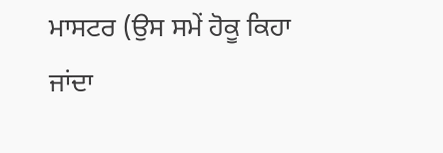ਮਾਸਟਰ (ਉਸ ਸਮੇਂ ਹੋਕੂ ਕਿਹਾ ਜਾਂਦਾ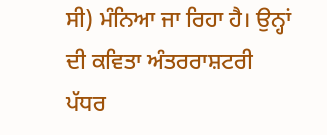ਸੀ) ਮੰਨਿਆ ਜਾ ਰਿਹਾ ਹੈ। ਉਨ੍ਹਾਂ ਦੀ ਕਵਿਤਾ ਅੰਤਰਰਾਸ਼ਟਰੀ ਪੱਧਰ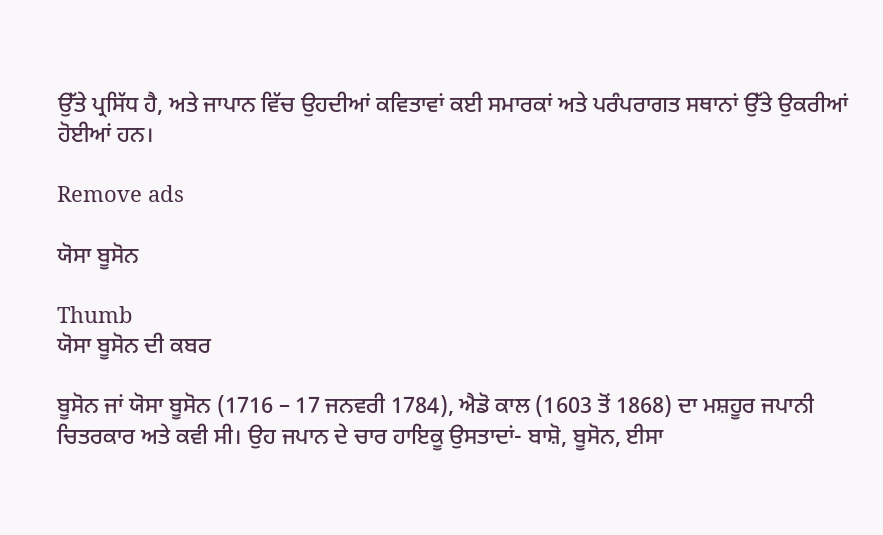ਉੱਤੇ ਪ੍ਰਸਿੱਧ ਹੈ, ਅਤੇ ਜਾਪਾਨ ਵਿੱਚ ਉਹਦੀਆਂ ਕਵਿਤਾਵਾਂ ਕਈ ਸਮਾਰਕਾਂ ਅਤੇ ਪਰੰਪਰਾਗਤ ਸਥਾਨਾਂ ਉੱਤੇ ਉਕਰੀਆਂ ਹੋਈਆਂ ਹਨ।

Remove ads

ਯੋਸਾ ਬੂਸੋਨ

Thumb
ਯੋਸਾ ਬੂਸੋਨ ਦੀ ਕਬਰ

ਬੂਸੋਨ ਜਾਂ ਯੋਸਾ ਬੂਸੋਨ (1716 – 17 ਜਨਵਰੀ 1784), ਐਡੋ ਕਾਲ (1603 ਤੋਂ 1868) ਦਾ ਮਸ਼ਹੂਰ ਜਪਾਨੀ ਚਿਤਰਕਾਰ ਅਤੇ ਕਵੀ ਸੀ। ਉਹ ਜਪਾਨ ਦੇ ਚਾਰ ਹਾਇਕੂ ਉਸਤਾਦਾਂ- ਬਾਸ਼ੋ, ਬੂਸੋਨ, ਈਸਾ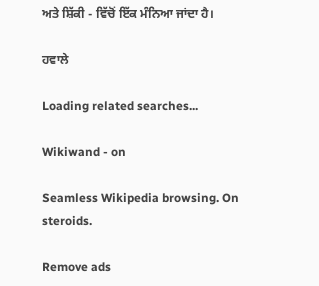ਅਤੇ ਸ਼ਿੱਕੀ - ਵਿੱਚੋਂ ਇੱਕ ਮੰਨਿਆ ਜਾਂਦਾ ਹੈ।

ਹਵਾਲੇ

Loading related searches...

Wikiwand - on

Seamless Wikipedia browsing. On steroids.

Remove ads